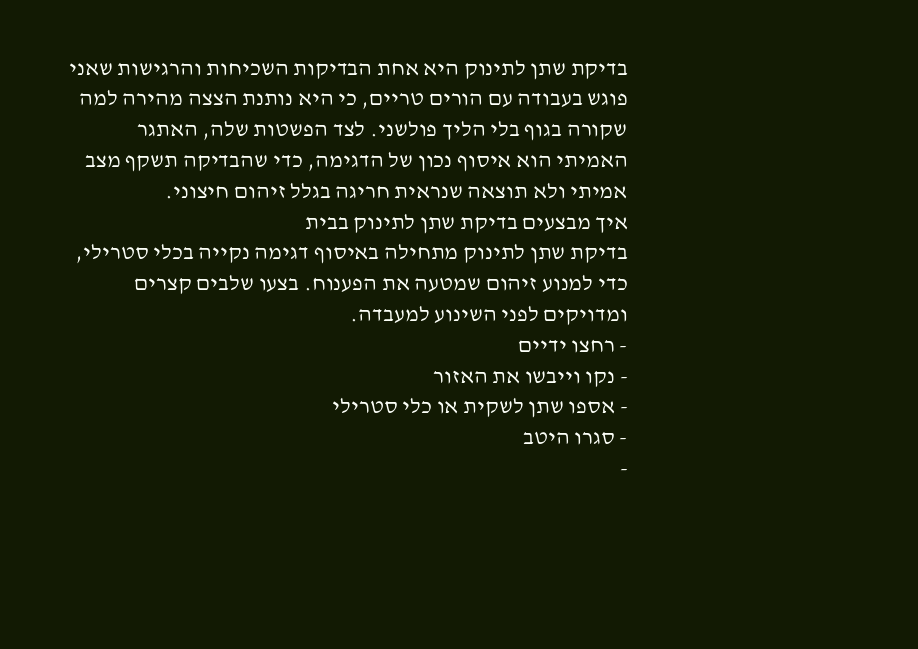בדיקת שתן לתינוק היא אחת הבדיקות השכיחות והרגישות שאני פוגש בעבודה עם הורים טריים, כי היא נותנת הצצה מהירה למה שקורה בגוף בלי הליך פולשני. לצד הפשטות שלה, האתגר האמיתי הוא איסוף נכון של הדגימה, כדי שהבדיקה תשקף מצב אמיתי ולא תוצאה שנראית חריגה בגלל זיהום חיצוני.
איך מבצעים בדיקת שתן לתינוק בבית
בדיקת שתן לתינוק מתחילה באיסוף דגימה נקייה בכלי סטרילי, כדי למנוע זיהום שמטעה את הפענוח. בצעו שלבים קצרים ומדויקים לפני השינוע למעבדה.
- רחצו ידיים
- נקו וייבשו את האזור
- אספו שתן לשקית או כלי סטרילי
- סגרו היטב
-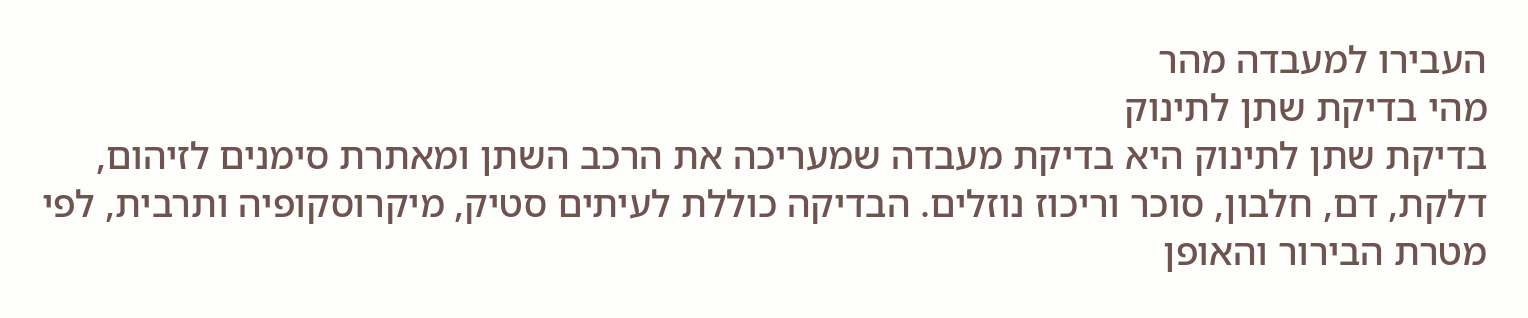העבירו למעבדה מהר
מהי בדיקת שתן לתינוק
בדיקת שתן לתינוק היא בדיקת מעבדה שמעריכה את הרכב השתן ומאתרת סימנים לזיהום, דלקת, דם, חלבון, סוכר וריכוז נוזלים. הבדיקה כוללת לעיתים סטיק, מיקרוסקופיה ותרבית, לפי מטרת הבירור והאופן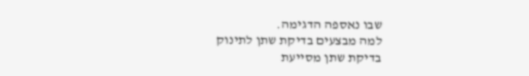שבו נאספה הדגימה.
למה מבצעים בדיקת שתן לתינוק
בדיקת שתן מסייעת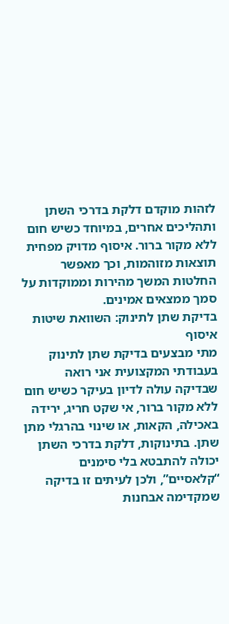לזהות מוקדם דלקת בדרכי השתן ותהליכים אחרים, במיוחד כשיש חום ללא מקור ברור. איסוף מדויק מפחית תוצאות מזוהמות, וכך מאפשר החלטות המשך מהירות וממוקדות על סמך ממצאים אמינים.
בדיקת שתן לתינוק: השוואת שיטות איסוף
מתי מבצעים בדיקת שתן לתינוק
בעבודתי המקצועית אני רואה שבדיקה עולה לדיון בעיקר כשיש חום ללא מקור ברור, אי שקט חריג, ירידה באכילה, הקאות, או שינוי בהרגלי מתן שתן. בתינוקות, דלקת בדרכי השתן יכולה להתבטא בלי סימנים “קלאסיים”, ולכן לעיתים זו בדיקה שמקדימה אבחנות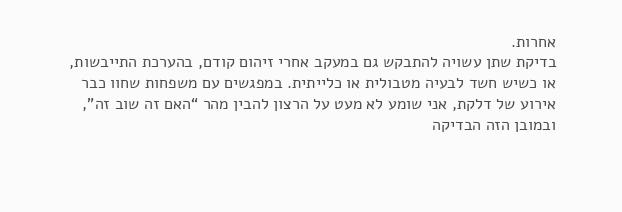אחרות.
בדיקת שתן עשויה להתבקש גם במעקב אחרי זיהום קודם, בהערכת התייבשות, או כשיש חשד לבעיה מטבולית או כלייתית. במפגשים עם משפחות שחוו כבר אירוע של דלקת, אני שומע לא מעט על הרצון להבין מהר “האם זה שוב זה”, ובמובן הזה הבדיקה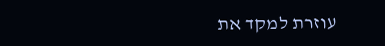עוזרת למקד את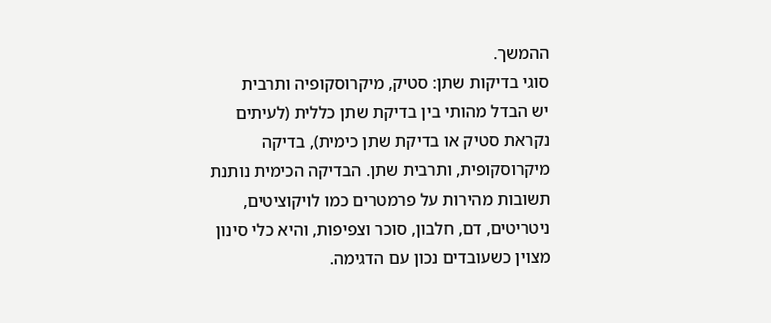ההמשך.
סוגי בדיקות שתן: סטיק, מיקרוסקופיה ותרבית
יש הבדל מהותי בין בדיקת שתן כללית (לעיתים נקראת סטיק או בדיקת שתן כימית), בדיקה מיקרוסקופית, ותרבית שתן. הבדיקה הכימית נותנת תשובות מהירות על פרמטרים כמו לויקוציטים, ניטריטים, דם, חלבון, סוכר וצפיפות, והיא כלי סינון מצוין כשעובדים נכון עם הדגימה.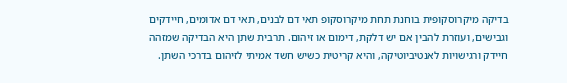בדיקה מיקרוסקופית בוחנת תחת מיקרוסקופ תאי דם לבנים, תאי דם אדומים, חיידקים וגבישים, ועוזרת להבין אם יש דלקת, דימום או זיהום. תרבית שתן היא הבדיקה שמזהה חיידק ורגישויות לאנטיביוטיקה, והיא קריטית כשיש חשד אמיתי לזיהום בדרכי השתן.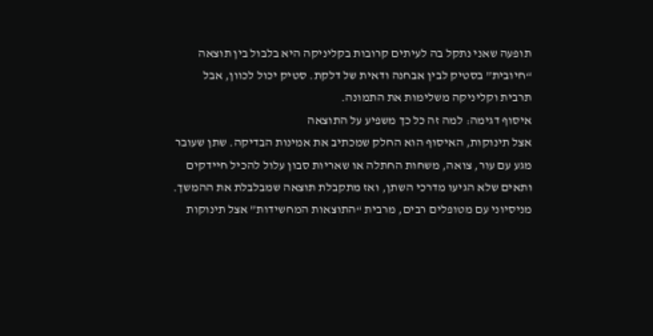תופעה שאני נתקל בה לעיתים קרובות בקליניקה היא בלבול בין תוצאה “חיובית” בסטיק לבין אבחנה ודאית של דלקת. סטיק יכול לכוון, אבל תרבית וקליניקה משלימות את התמונה.
איסוף דגימה: למה זה כל כך משפיע על התוצאה
אצל תינוקות, האיסוף הוא החלק שמכתיב את אמינות הבדיקה. שתן שעובר מגע עם עור, צואה, משחות החתלה או שאריות סבון עלול להכיל חיידקים ותאים שלא הגיעו מדרכי השתן, ואז מתקבלת תוצאה שמבלבלת את ההמשך.
מניסיוני עם מטופלים רבים, מרבית “התוצאות המחשידות” אצל תינוקות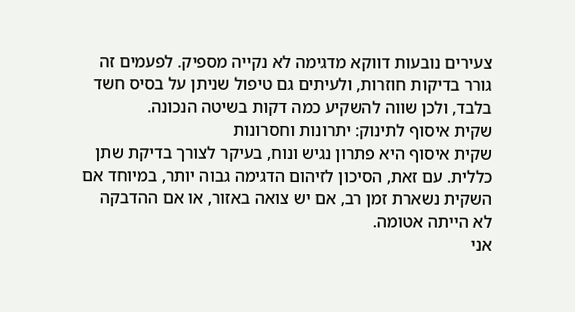צעירים נובעות דווקא מדגימה לא נקייה מספיק. לפעמים זה גורר בדיקות חוזרות, ולעיתים גם טיפול שניתן על בסיס חשד בלבד, ולכן שווה להשקיע כמה דקות בשיטה הנכונה.
שקית איסוף לתינוק: יתרונות וחסרונות
שקית איסוף היא פתרון נגיש ונוח, בעיקר לצורך בדיקת שתן כללית. עם זאת, הסיכון לזיהום הדגימה גבוה יותר, במיוחד אם השקית נשארת זמן רב, אם יש צואה באזור, או אם ההדבקה לא הייתה אטומה.
אני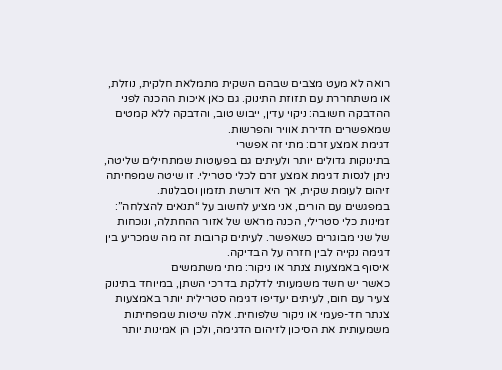רואה לא מעט מצבים שבהם השקית מתמלאת חלקית, נוזלת, או משתחררת עם תזוזת התינוק. גם כאן איכות ההכנה לפני ההדבקה חשובה: ניקוי עדין, ייבוש טוב, והדבקה ללא קמטים שמאפשרים חדירת אוויר והפרשות.
דגימת אמצע זרם: מתי זה אפשרי
בתינוקות גדולים יותר ולעיתים גם בפעוטות שמתחילים שליטה, ניתן לנסות דגימת אמצע זרם לכלי סטרילי. זו שיטה שמפחיתה זיהום לעומת שקית, אך היא דורשת תזמון וסבלנות.
במפגשים עם הורים, אני מציע לחשוב על “תנאים להצלחה”: זמינות כלי סטרילי, הכנה מראש של אזור ההחתלה, ונוכחות של שני מבוגרים כשאפשר. לעיתים קרובות זה מה שמכריע בין דגימה נקייה לבין חזרה על הבדיקה.
איסוף באמצעות צנתר או ניקור: מתי משתמשים
כאשר יש חשד משמעותי לדלקת בדרכי השתן, במיוחד בתינוק צעיר עם חום, לעיתים יעדיפו דגימה סטרילית יותר באמצעות צנתר חד-פעמי או ניקור שלפוחית. אלה שיטות שמפחיתות משמעותית את הסיכון לזיהום הדגימה, ולכן הן אמינות יותר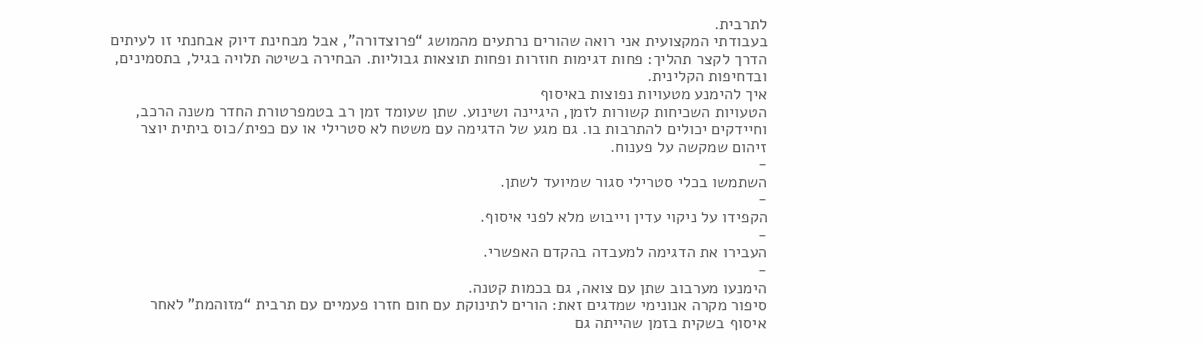לתרבית.
בעבודתי המקצועית אני רואה שהורים נרתעים מהמושג “פרוצדורה”, אבל מבחינת דיוק אבחנתי זו לעיתים הדרך לקצר תהליך: פחות דגימות חוזרות ופחות תוצאות גבוליות. הבחירה בשיטה תלויה בגיל, בתסמינים, ובדחיפות הקלינית.
איך להימנע מטעויות נפוצות באיסוף
הטעויות השכיחות קשורות לזמן, היגיינה ושינוע. שתן שעומד זמן רב בטמפרטורת החדר משנה הרכב, וחיידקים יכולים להתרבות בו. גם מגע של הדגימה עם משטח לא סטרילי או עם כפית/כוס ביתית יוצר זיהום שמקשה על פענוח.
-
השתמשו בכלי סטרילי סגור שמיועד לשתן.
-
הקפידו על ניקוי עדין וייבוש מלא לפני איסוף.
-
העבירו את הדגימה למעבדה בהקדם האפשרי.
-
הימנעו מערבוב שתן עם צואה, גם בכמות קטנה.
סיפור מקרה אנונימי שמדגים זאת: הורים לתינוקת עם חום חזרו פעמיים עם תרבית “מזוהמת” לאחר איסוף בשקית בזמן שהייתה גם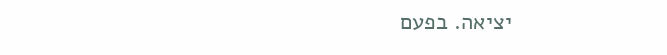יציאה. בפעם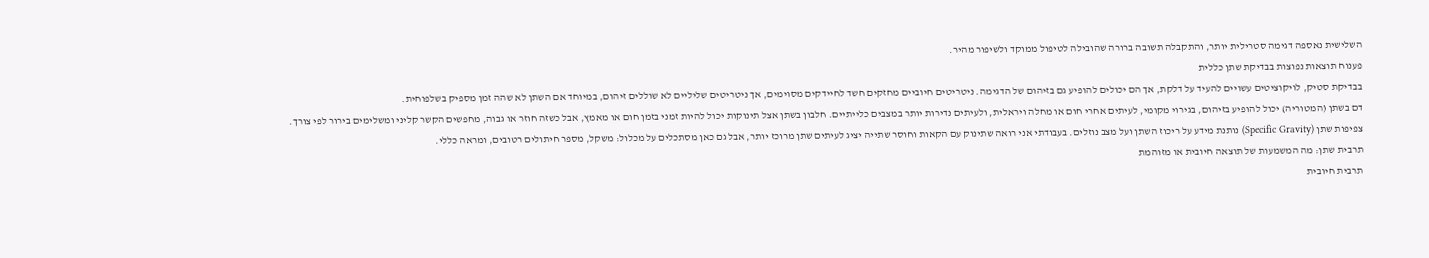השלישית נאספה דגימה סטרילית יותר, והתקבלה תשובה ברורה שהובילה לטיפול ממוקד ולשיפור מהיר.
פענוח תוצאות נפוצות בבדיקת שתן כללית
בבדיקת סטיק, לויקוציטים עשויים להעיד על דלקת, אך הם יכולים להופיע גם בזיהום של הדגימה. ניטריטים חיוביים מחזקים חשד לחיידקים מסוימים, אך ניטריטים שליליים לא שוללים זיהום, במיוחד אם השתן לא שהה זמן מספיק בשלפוחית.
דם בשתן (המטוריה) יכול להופיע בזיהום, בגירוי מקומי, לעיתים אחרי חום או מחלה ויראלית, ולעיתים נדירות יותר במצבים כלייתיים. חלבון בשתן אצל תינוקות יכול להיות זמני בזמן חום או מאמץ, אבל כשזה חוזר או גבוה, מחפשים הקשר קליני ומשלימים בירור לפי צורך.
צפיפות שתן (Specific Gravity) נותנת מידע על ריכוז השתן ועל מצב נוזלים. בעבודתי אני רואה שתינוק עם הקאות וחוסר שתייה יציג לעיתים שתן מרוכז יותר, אבל גם כאן מסתכלים על מכלול: משקל, מספר חיתולים רטובים, ומראה כללי.
תרבית שתן: מה המשמעות של תוצאה חיובית או מזוהמת
תרבית חיובית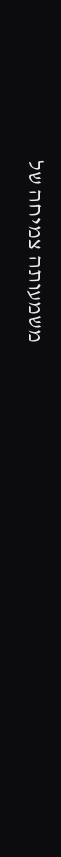משמעותה צמיחה של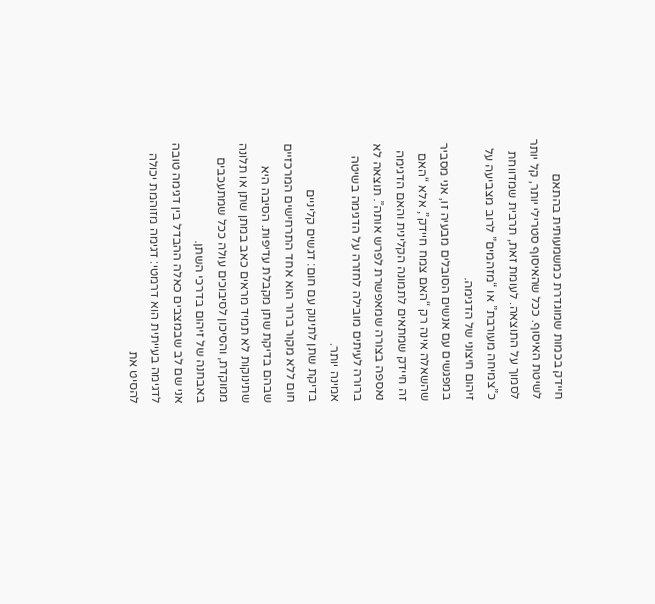חיידק בכמות שמוגדרת כמשמעותית בהתאם לשיטת האיסוף. ככל שהאיסוף סטרילי יותר, קל יותר לסמוך על התוצאה. לעומת זאת, תרבית שמדווחת כ”צמיחה מעורבת” או “מזהמים” לרוב מצביעה על זיהום חיצוני של הדגימה.
במפגשים עם אנשים הסובלים מבעיה זו, אני מסביר שהשאלה אינה רק “האם צמח חיידק”, אלא “האם זה חיידק שמתאים לתמונה הקלינית והאם הדגימה נאספה בצורה שמאפשרת לפרש אותה”. תוצאה לא ברורה לעיתים מובילה לחזרה על הדגימה בשיטה אמינה יותר.
בדיקת שתן לתינוק עם חום: דגשים קליניים
חום ללא מקור ברור הוא אחד התרחישים המרכזיים שבהם בדיקת שתן מקבלת עדיפות. הסיבה היא שתינוקות לא תמיד מראים כאב במתן שתן או תלונה ממוקדת, והסיכון לסיבוכים עולה ככל שמתעכבים באבחנה של זיהום בדרכי השתן.
אני שם לב שבמצבים כאלה ההבדל בין דגימה טובה לדגימה בעייתית הוא דרמטי: דגימה מזוהמת יכולה להסיט את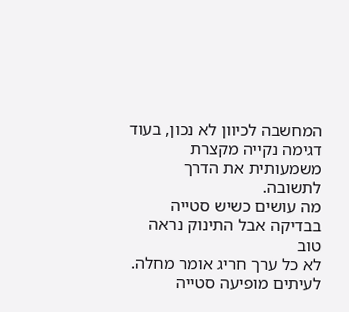המחשבה לכיוון לא נכון, בעוד דגימה נקייה מקצרת משמעותית את הדרך לתשובה.
מה עושים כשיש סטייה בבדיקה אבל התינוק נראה טוב
לא כל ערך חריג אומר מחלה. לעיתים מופיעה סטייה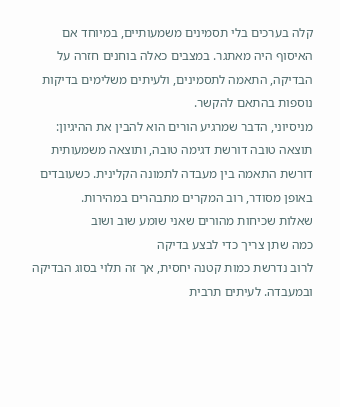קלה בערכים בלי תסמינים משמעותיים, במיוחד אם האיסוף היה מאתגר. במצבים כאלה בוחנים חזרה על הבדיקה, התאמה לתסמינים, ולעיתים משלימים בדיקות נוספות בהתאם להקשר.
מניסיוני, הדבר שמרגיע הורים הוא להבין את ההיגיון: תוצאה טובה דורשת דגימה טובה, ותוצאה משמעותית דורשת התאמה בין מעבדה לתמונה הקלינית. כשעובדים באופן מסודר, רוב המקרים מתבהרים במהירות.
שאלות שכיחות מהורים שאני שומע שוב ושוב
כמה שתן צריך כדי לבצע בדיקה
לרוב נדרשת כמות קטנה יחסית, אך זה תלוי בסוג הבדיקה ובמעבדה. לעיתים תרבית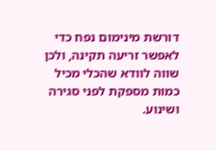דורשת מינימום נפח כדי לאפשר זריעה תקינה, ולכן שווה לוודא שהכלי מכיל כמות מספקת לפני סגירה ושינוע.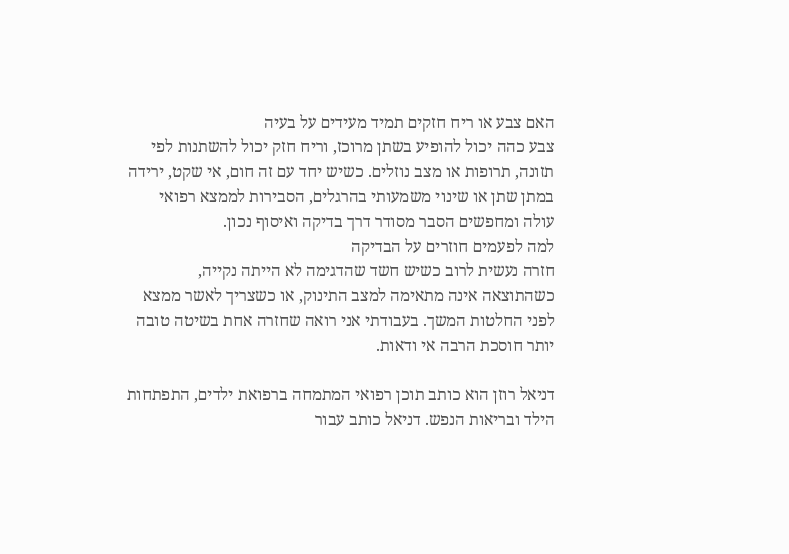האם צבע או ריח חזקים תמיד מעידים על בעיה
צבע כהה יכול להופיע בשתן מרוכז, וריח חזק יכול להשתנות לפי תזונה, תרופות או מצב נוזלים. כשיש יחד עם זה חום, אי שקט, ירידה במתן שתן או שינוי משמעותי בהרגלים, הסבירות לממצא רפואי עולה ומחפשים הסבר מסודר דרך בדיקה ואיסוף נכון.
למה לפעמים חוזרים על הבדיקה
חזרה נעשית לרוב כשיש חשד שהדגימה לא הייתה נקייה, כשהתוצאה אינה מתאימה למצב התינוק, או כשצריך לאשר ממצא לפני החלטות המשך. בעבודתי אני רואה שחזרה אחת בשיטה טובה יותר חוסכת הרבה אי ודאות.

דניאל רוזן הוא כותב תוכן רפואי המתמחה ברפואת ילדים, התפתחות הילד ובריאות הנפש. דניאל כותב עבור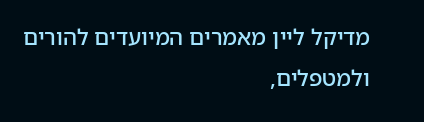מדיקל ליין מאמרים המיועדים להורים ולמטפלים,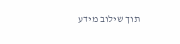תוך שילוב מידע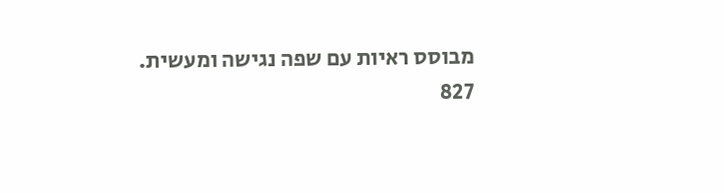מבוסס ראיות עם שפה נגישה ומעשית.
827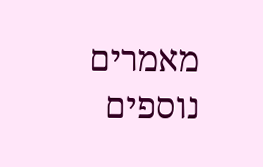מאמרים נוספים